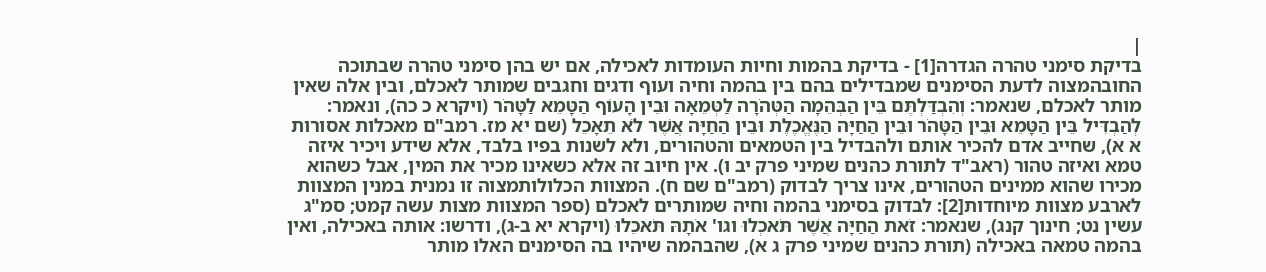|
בדיקת סימני טהרה הגדרה[1] - בדיקת בהמות וחיות העומדות לאכילה, אם יש בהן סימני טהרה שבתוכה החובהמצוה לדעת הסימנים שמבדילים בהם בין בהמה וחיה ועוף ודגים וחגבים שמותר לאכלם, ובין אלה שאין מותר לאכלם, שנאמר: וְהִבְדַּלְתֶּם בֵּין הַבְּהֵמָה הַטְּהֹרָה לַטְּמֵאָה וּבֵין הָעוֹף הַטָּמֵא לַטָּהֹר (ויקרא כ כה), ונאמר: לְהַבְדִּיל בֵּין הַטָּמֵא וּבֵין הַטָּהֹר וּבֵין הַחַיָּה הַנֶּאֱכֶלֶת וּבֵין הַחַיָּה אֲשֶׁר לֹא תֵאָכֵל (שם יא מז. רמב"ם מאכלות אסורות א א), שחייב אדם להכיר אותם ולהבדיל בין הטמאים והטהורים, ולא לשנות בפיו בלבד, אלא שידע ויכיר איזה טמא ואיזה טהור (ראב"ד לתורת כהנים שמיני פרק יב ו). אין חיוב זה אלא כשאינו מכיר את המין, אבל כשהוא מכירו שהוא ממינים הטהורים, אינו צריך לבדוק (רמב"ם שם ח). המצוות הכלולותמצוה זו נמנית במנין המצוות לארבע מצוות מיוחדות[2]: לבדוק בסימני בהמה וחיה שמותרים לאכלם (ספר המצוות מצות עשה קמט; סמ"ג עשין נט; חינוך קנג), שנאמר: זֹאת הַחַיָּה אֲשֶׁר תֹּאכְלוּ וגו' אֹתָהּ תֹּאכֵלוּ (ויקרא יא ב-ג), ודרשו: אותה באכילה, ואין בהמה טמאה באכילה (תורת כהנים שמיני פרק ג א), שהבהמה שיהיו בה הסימנים האלו מותר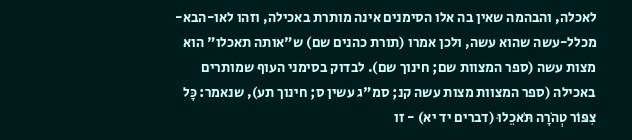לאכלה, והבהמה שאין בה אלו הסימנים אינה מותרת באכילה, וזהו לאו-הבא-מכלל-עשה שהוא עשה, ולכן אמרו (תורת כהנים שם) ש"אותה תאכלו" הוא מצות עשה (ספר המצוות שם; חינוך שם). לבדוק בסימני העוף שמותרים באכילה (ספר המצוות מצות עשה קנ; סמ"ג עשין ס; חינוך תע), שנאמר: כָּל צִפּוֹר טְהֹרָה תֹּאכֵלוּ (דברים יד יא) - זו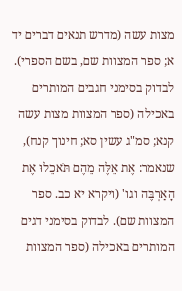מצות עשה (מדרש תנאים דברים יד א; ספר המצוות שם, בשם הספרי). לבדוק בסימני חגבים המותרים באכילה (ספר המצוות מצות עשה קנא; סמ"ג עשין סא; חינוך קנח), שנאמר: אֶת אֵלֶּה מֵהֶם תֹּאכֵלוּ אֶת הָאַרְבֶּה וגו' (ויקרא יא כב. ספר המצוות שם). לבדוק בסימני דגים המותרים באכילה (ספר המצוות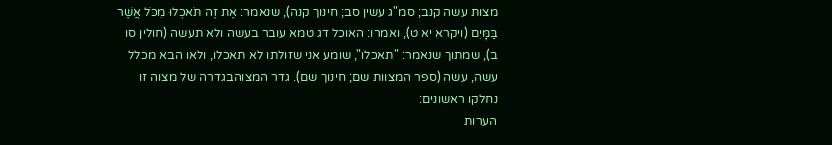מצות עשה קנב; סמ"ג עשין סב; חינוך קנה), שנאמר: אֶת זֶה תֹּאכְלוּ מִכֹּל אֲשֶׁר בַּמָּיִם (ויקרא יא ט), ואמרו: האוכל דג טמא עובר בעשה ולא תעשה (חולין סו ב), שמתוך שנאמר: "תאכלו", שומע אני שזולתו לא תאכלו, ולאו הבא מכלל עשה, עשה (ספר המצוות שם; חינוך שם). גדר המצוהבגדרה של מצוה זו נחלקו ראשונים:
הערות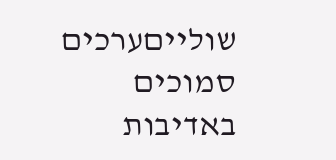שולייםערכים סמוכים
באדיבות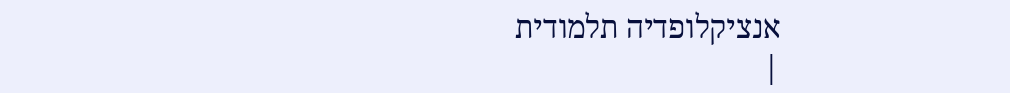אנציקלופדיה תלמודית
|